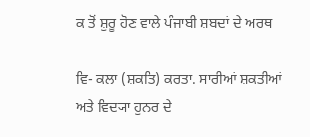ਕ ਤੋਂ ਸ਼ੁਰੂ ਹੋਣ ਵਾਲੇ ਪੰਜਾਬੀ ਸ਼ਬਦਾਂ ਦੇ ਅਰਥ

ਵਿ- ਕਲਾ (ਸ਼ਕਤਿ) ਕਰਤਾ. ਸਾਰੀਆਂ ਸ਼ਕਤੀਆਂ ਅਤੇ ਵਿਦ੍ਯਾ ਹੁਨਰ ਦੇ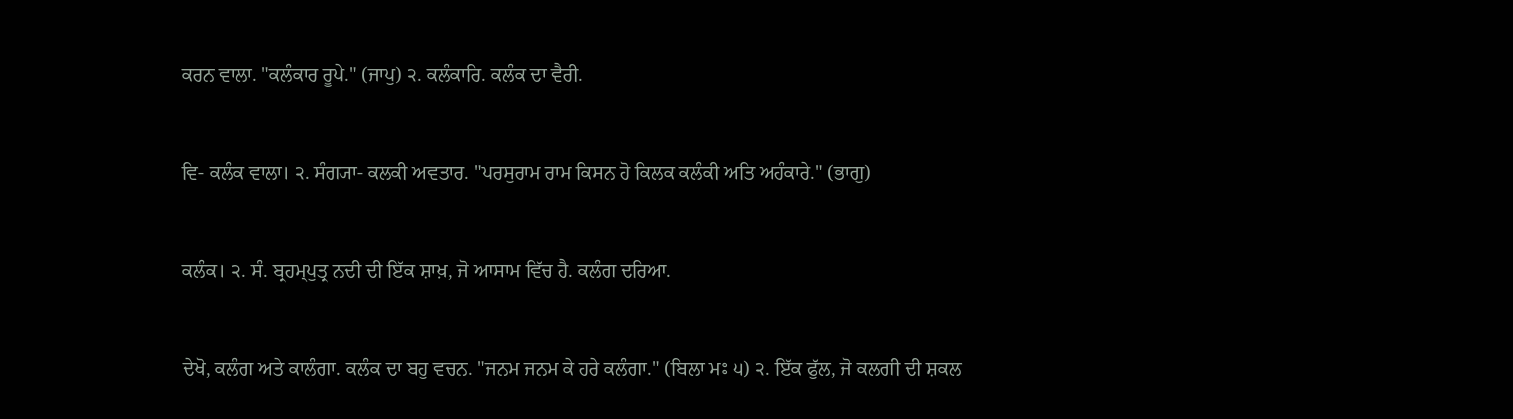ਕਰਨ ਵਾਲਾ. "ਕਲੰਕਾਰ ਰੂਪੇ." (ਜਾਪੁ) ੨. ਕਲੰਕਾਰਿ. ਕਲੰਕ ਦਾ ਵੈਰੀ.


ਵਿ- ਕਲੰਕ ਵਾਲਾ। ੨. ਸੰਗ੍ਯਾ- ਕਲਕੀ ਅਵਤਾਰ. "ਪਰਸੁਰਾਮ ਰਾਮ ਕਿਸਨ ਹੋ ਕਿਲਕ ਕਲੰਕੀ ਅਤਿ ਅਹੰਕਾਰੇ." (ਭਾਗੁ)


ਕਲੰਕ। ੨. ਸੰ. ਬ੍ਰਹਮ੍‍ਪੁਤ੍ਰ ਨਦੀ ਦੀ ਇੱਕ ਸ਼ਾਖ਼, ਜੋ ਆਸਾਮ ਵਿੱਚ ਹੈ. ਕਲੰਗ ਦਰਿਆ.


ਦੇਖੋ, ਕਲੰਗ ਅਤੇ ਕਾਲੰਗਾ. ਕਲੰਕ ਦਾ ਬਹੁ ਵਚਨ. "ਜਨਮ ਜਨਮ ਕੇ ਹਰੇ ਕਲੰਗਾ." (ਬਿਲਾ ਮਃ ੫) ੨. ਇੱਕ ਫੁੱਲ, ਜੋ ਕਲਗੀ ਦੀ ਸ਼ਕਲ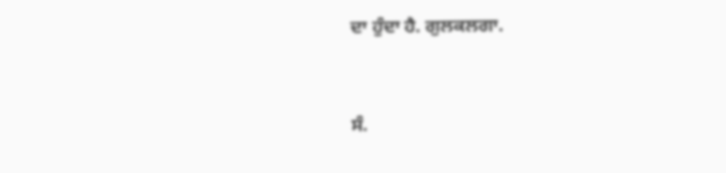ਦਾ ਹੁੰਦਾ ਹੈ. ਗੁਲਕਲਗਾ.


ਸੰ.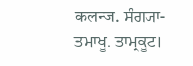कलन्ज. ਸੰਗ੍ਯਾ- ਤਮਾਖੂ. ਤਾਮ੍ਰਕੂਟ।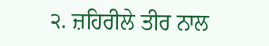੨. ਜ਼ਹਿਰੀਲੇ ਤੀਰ ਨਾਲ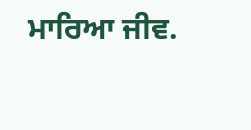ਮਾਰਿਆ ਜੀਵ.